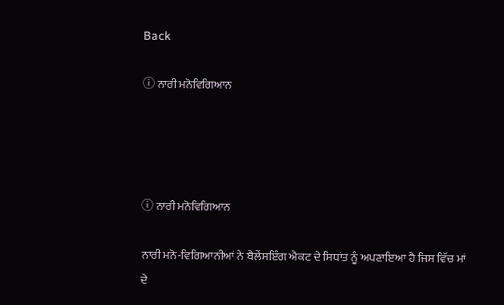Back

ⓘ ਨਾਰੀ ਮਨੋਵਿਗਿਆਨ




ⓘ ਨਾਰੀ ਮਨੋਵਿਗਿਆਨ

ਨਾਰੀ ਮਨੋ-ਵਿਗਿਆਨੀਆਂ ਨੇ ਬੈਲੇਂਸਇੰਗ ਐਕਟ ਦੇ ਸਿਧਾਂਤ ਨੂੰ ਅਪਣਾਇਆ ਹੈ ਜਿਸ ਵਿੱਚ ਮਾਂ ਦੇ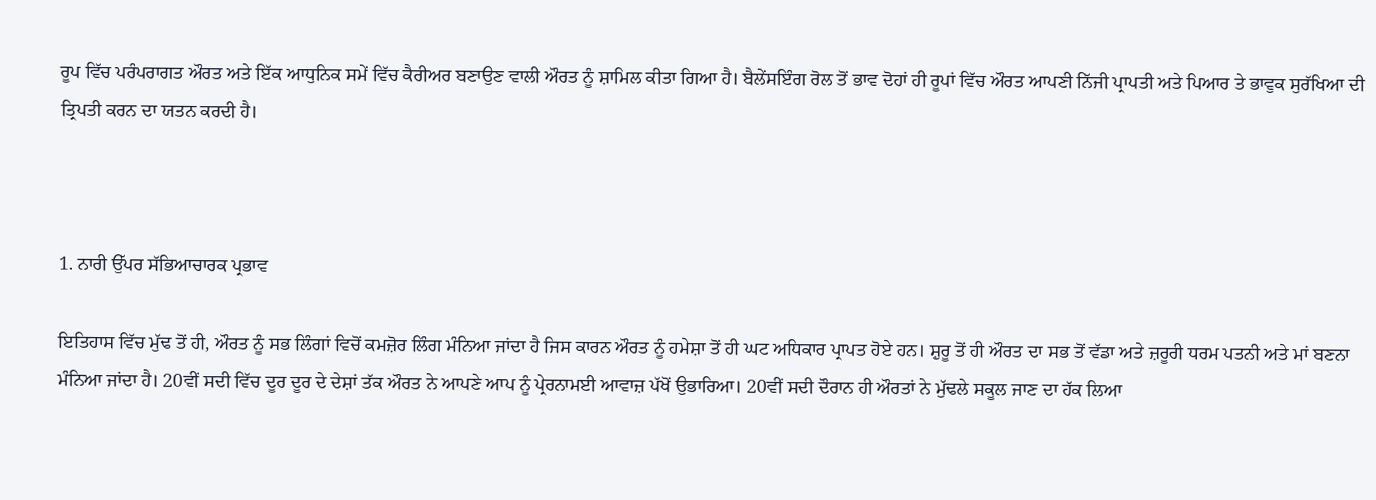ਰੂਪ ਵਿੱਚ ਪਰੰਪਰਾਗਤ ਔਰਤ ਅਤੇ ਇੱਕ ਆਧੁਨਿਕ ਸਮੇਂ ਵਿੱਚ ਕੈਰੀਅਰ ਬਣਾਉਣ ਵਾਲੀ ਔਰਤ ਨੂੰ ਸ਼ਾਮਿਲ ਕੀਤਾ ਗਿਆ ਹੈ। ਬੈਲੇਂਸਇੰਗ ਰੋਲ ਤੋਂ ਭਾਵ ਦੋਹਾਂ ਹੀ ਰੂਪਾਂ ਵਿੱਚ ਔਰਤ ਆਪਣੀ ਨਿੱਜੀ ਪ੍ਰਾਪਤੀ ਅਤੇ ਪਿਆਰ ਤੇ ਭਾਵੁਕ ਸੁਰੱਖਿਆ ਦੀ ਤ੍ਰਿਪਤੀ ਕਰਨ ਦਾ ਯਤਨ ਕਰਦੀ ਹੈ।



1. ਨਾਰੀ ਉੱਪਰ ਸੱਭਿਆਚਾਰਕ ਪ੍ਰਭਾਵ

ਇਤਿਹਾਸ ਵਿੱਚ ਮੁੱਢ ਤੋਂ ਹੀ, ਔਰਤ ਨੂੰ ਸਭ ਲਿੰਗਾਂ ਵਿਚੋਂ ਕਮਜ਼ੋਰ ਲਿੰਗ ਮੰਨਿਆ ਜਾਂਦਾ ਹੈ ਜਿਸ ਕਾਰਨ ਔਰਤ ਨੂੰ ਹਮੇਸ਼ਾ ਤੋਂ ਹੀ ਘਟ ਅਧਿਕਾਰ ਪ੍ਰਾਪਤ ਹੋਏ ਹਨ। ਸ਼ੁਰੂ ਤੋਂ ਹੀ ਔਰਤ ਦਾ ਸਭ ਤੋਂ ਵੱਡਾ ਅਤੇ ਜ਼ਰੂਰੀ ਧਰਮ ਪਤਨੀ ਅਤੇ ਮਾਂ ਬਣਨਾ ਮੰਨਿਆ ਜਾਂਦਾ ਹੈ। 20ਵੀਂ ਸਦੀ ਵਿੱਚ ਦੂਰ ਦੂਰ ਦੇ ਦੇਸ਼ਾਂ ਤੱਕ ਔਰਤ ਨੇ ਆਪਣੇ ਆਪ ਨੂੰ ਪ੍ਰੇਰਨਾਮਈ ਆਵਾਜ਼ ਪੱਖੋਂ ਉਭਾਰਿਆ। 20ਵੀਂ ਸਦੀ ਦੌਰਾਨ ਹੀ ਔਰਤਾਂ ਨੇ ਮੁੱਢਲੇ ਸਕੂਲ ਜਾਣ ਦਾ ਹੱਕ ਲਿਆ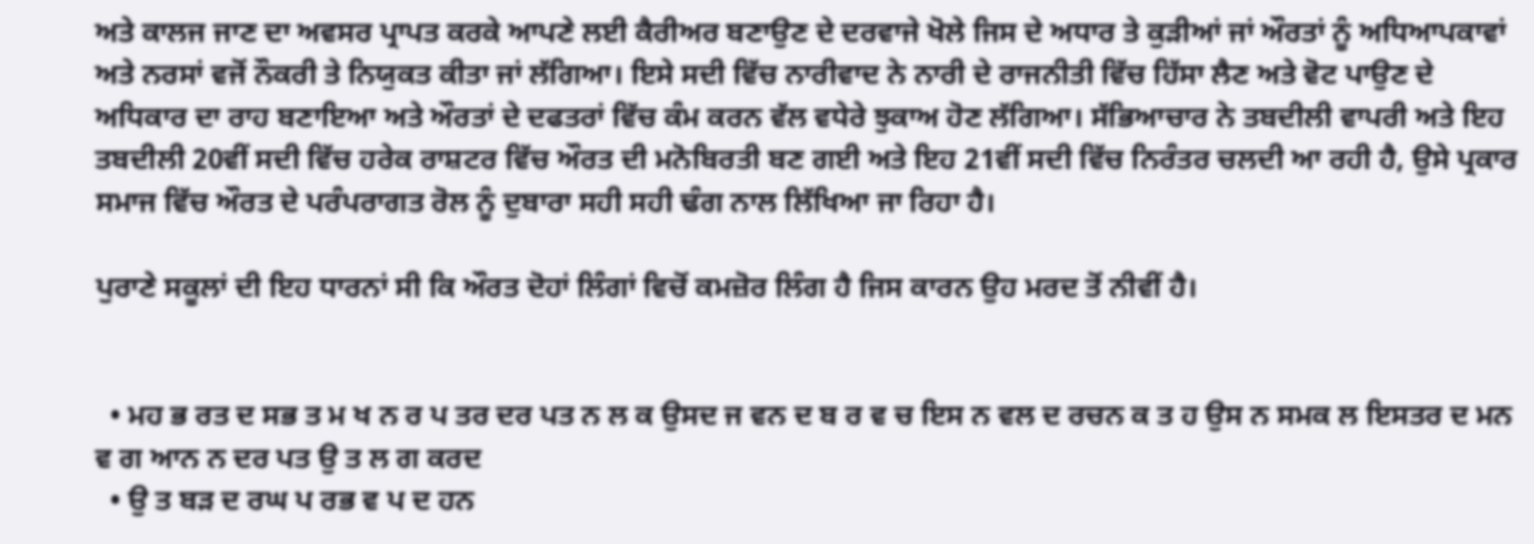ਅਤੇ ਕਾਲਜ ਜਾਣ ਦਾ ਅਵਸਰ ਪ੍ਰਾਪਤ ਕਰਕੇ ਆਪਣੇ ਲਈ ਕੈਰੀਅਰ ਬਣਾਉਣ ਦੇ ਦਰਵਾਜੇ ਖੋਲੇ ਜਿਸ ਦੇ ਅਧਾਰ ਤੇ ਕੁੜੀਆਂ ਜਾਂ ਔਰਤਾਂ ਨੂੰ ਅਧਿਆਪਕਾਵਾਂ ਅਤੇ ਨਰਸਾਂ ਵਜੋਂ ਨੌਕਰੀ ਤੇ ਨਿਯੁਕਤ ਕੀਤਾ ਜਾਂ ਲੱਗਿਆ। ਇਸੇ ਸਦੀ ਵਿੱਚ ਨਾਰੀਵਾਦ ਨੇ ਨਾਰੀ ਦੇ ਰਾਜਨੀਤੀ ਵਿੱਚ ਹਿੱਸਾ ਲੈਣ ਅਤੇ ਵੋਟ ਪਾਉਣ ਦੇ ਅਧਿਕਾਰ ਦਾ ਰਾਹ ਬਣਾਇਆ ਅਤੇ ਔਰਤਾਂ ਦੇ ਦਫਤਰਾਂ ਵਿੱਚ ਕੰਮ ਕਰਨ ਵੱਲ ਵਧੇਰੇ ਝੁਕਾਅ ਹੋਣ ਲੱਗਿਆ। ਸੱਭਿਆਚਾਰ ਨੇ ਤਬਦੀਲੀ ਵਾਪਰੀ ਅਤੇ ਇਹ ਤਬਦੀਲੀ 20ਵੀਂ ਸਦੀ ਵਿੱਚ ਹਰੇਕ ਰਾਸ਼ਟਰ ਵਿੱਚ ਔਰਤ ਦੀ ਮਨੋਬਿਰਤੀ ਬਣ ਗਈ ਅਤੇ ਇਹ 21ਵੀਂ ਸਦੀ ਵਿੱਚ ਨਿਰੰਤਰ ਚਲਦੀ ਆ ਰਹੀ ਹੈ, ਉਸੇ ਪ੍ਰਕਾਰ ਸਮਾਜ ਵਿੱਚ ਔਰਤ ਦੇ ਪਰੰਪਰਾਗਤ ਰੋਲ ਨੂੰ ਦੁਬਾਰਾ ਸਹੀ ਸਹੀ ਢੰਗ ਨਾਲ ਲਿੱਖਿਆ ਜਾ ਰਿਹਾ ਹੈ।

ਪੁਰਾਣੇ ਸਕੂਲਾਂ ਦੀ ਇਹ ਧਾਰਨਾਂ ਸੀ ਕਿ ਔਰਤ ਦੋਹਾਂ ਲਿੰਗਾਂ ਵਿਚੋਂ ਕਮਜ਼ੋਰ ਲਿੰਗ ਹੈ ਜਿਸ ਕਾਰਨ ਉਹ ਮਰਦ ਤੋਂ ਨੀਵੀਂ ਹੈ।


  • ਮਹ ਭ ਰਤ ਦ ਸਭ ਤ ਮ ਖ ਨ ਰ ਪ ਤਰ ਦਰ ਪਤ ਨ ਲ ਕ ਉਸਦ ਜ ਵਨ ਦ ਬ ਰ ਵ ਚ ਇਸ ਨ ਵਲ ਦ ਰਚਨ ਕ ਤ ਹ ਉਸ ਨ ਸਮਕ ਲ ਇਸਤਰ ਦ ਮਨ ਵ ਗ ਆਨ ਨ ਦਰ ਪਤ ਉ ਤ ਲ ਗ ਕਰਦ
  • ਉ ਤ ਬੜ ਦ ਰਘ ਪ ਰਭ ਵ ਪ ਦ ਹਨ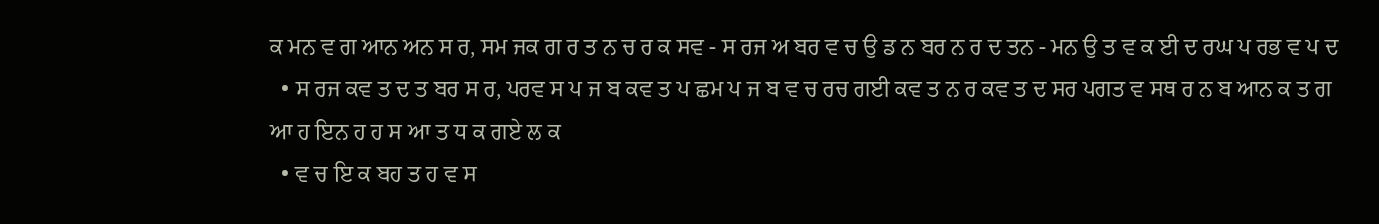ਕ ਮਨ ਵ ਗ ਆਨ ਅਨ ਸ ਰ, ਸਮ ਜਕ ਗ ਰ ਤ ਨ ਚ ਰ ਕ ਸਵ - ਸ ਰਜ ਅ ਬਰ ਵ ਚ ਉ ਡ ਨ ਬਰ ਨ ਰ ਦ ਤਨ - ਮਨ ਉ ਤ ਵ ਕ ਈ ਦ ਰਘ ਪ ਰਭ ਵ ਪ ਦ
  • ਸ ਰਜ ਕਵ ਤ ਦ ਤ ਬਰ ਸ ਰ, ਪਰਵ ਸ ਪ ਜ ਬ ਕਵ ਤ ਪ ਛਮ ਪ ਜ ਬ ਵ ਚ ਰਚ ਗਈ ਕਵ ਤ ਨ ਰ ਕਵ ਤ ਦ ਸਰ ਪਗਤ ਵ ਸਥ ਰ ਨ ਬ ਆਨ ਕ ਤ ਗ ਆ ਹ ਇਨ ਹ ਹ ਸ ਆ ਤ ਧ ਕ ਗਏ ਲ ਕ
  • ਵ ਚ ਇ ਕ ਬਹ ਤ ਹ ਵ ਸ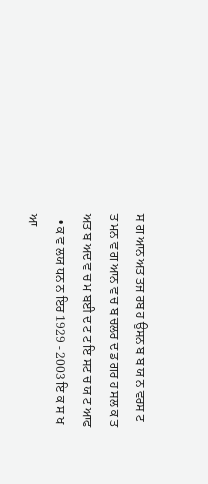ਸ ਗ ਆਨ ਅਤ ਤਜ ਰਬ ਹ ਉਸਨ ਬ ਬ ਯ ਨ ਵਰਸ ਟ ਤ ਮਨ ਵ ਗ ਆਨ ਵ ਚ ਬ ਚਲਰ ਦ ਡ ਗਰ ਹ ਸਲ ਕ ਤ ਅਤ ਬ ਅਦ ਵ ਚ ਮ ਬਈ ਦ ਟ ਟ ਇ ਸਟ ਚ ਯ ਟ ਆਫ
  • ਕ ਵ ਲਯ ਧਨ ਨ ਇਰ 1929 - 2003 ਇ ਕ ਸ ਖ ਆ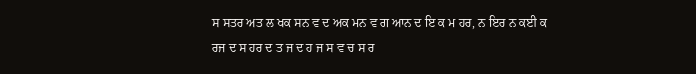ਸ ਸਤਰ ਅਤ ਲ ਖਕ ਸਨ ਵ ਦ ਅਕ ਮਨ ਵ ਗ ਆਨ ਦ ਇ ਕ ਮ ਹਰ, ਨ ਇਰ ਨ ਕਈ ਕ ਰਜ ਦ ਸ ਹਰ ਦ ਤ ਜ ਦ ਹ ਜ ਸ ਵ ਚ ਸ ਰ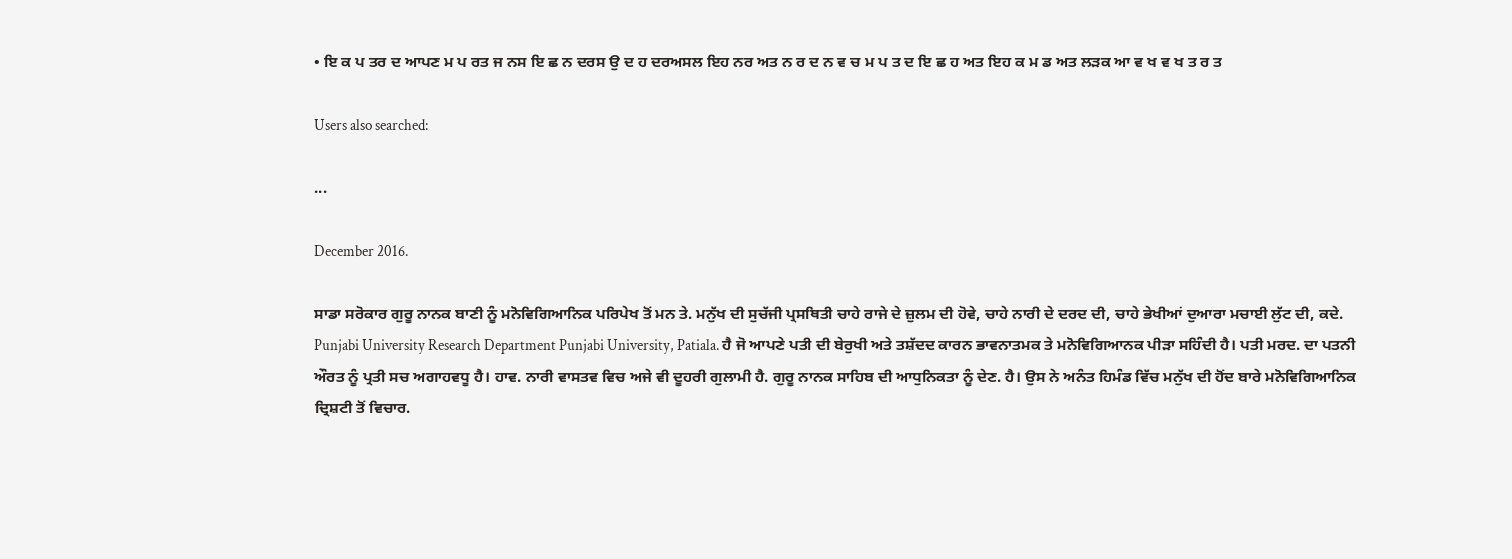• ਇ ਕ ਪ ਤਰ ਦ ਆਪਣ ਮ ਪ ਰਤ ਜ ਨਸ ਇ ਛ ਨ ਦਰਸ ਉ ਦ ਹ ਦਰਅਸਲ ਇਹ ਨਰ ਅਤ ਨ ਰ ਦ ਨ ਵ ਚ ਮ ਪ ਤ ਦ ਇ ਛ ਹ ਅਤ ਇਹ ਕ ਮ ਡ ਅਤ ਲੜਕ ਆ ਵ ਖ ਵ ਖ ਤ ਰ ਤ

Users also searched:

...

December 2016.

ਸਾਡਾ ਸਰੋਕਾਰ ਗੁਰੂ ਨਾਨਕ ਬਾਣੀ ਨੂੰ ਮਨੋਵਿਗਿਆਨਿਕ ਪਰਿਪੇਖ ਤੋਂ ਮਨ ਤੇ. ਮਨੁੱਖ ਦੀ ਸੁਚੱਜੀ ਪ੍ਰਸਥਿਤੀ ਚਾਹੇ ਰਾਜੇ ਦੇ ਜ਼ੁਲਮ ਦੀ ਹੋਵੇ, ਚਾਹੇ ਨਾਰੀ ਦੇ ਦਰਦ ਦੀ, ਚਾਹੇ ਭੇਖੀਆਂ ਦੁਆਰਾ ਮਚਾਈ ਲੁੱਟ ਦੀ, ਕਦੇ. Punjabi University Research Department Punjabi University, Patiala. ਹੈ ਜੋ ਆਪਣੇ ਪਤੀ ਦੀ ਬੇਰੁਖੀ ਅਤੇ ਤਸ਼ੱਦਦ ਕਾਰਨ ਭਾਵਨਾਤਮਕ ਤੇ ਮਨੋਵਿਗਿਆਨਕ ਪੀੜਾ ਸਹਿੰਦੀ ਹੈ। ਪਤੀ ਮਰਦ. ਦਾ ਪਤਨੀ ਔਰਤ ਨੂੰ ਪ੍ਰਤੀ ਸਚ ਅਗਾਹਵਧੂ ਹੈ। ਹਾਵ. ਨਾਰੀ ਵਾਸਤਵ ਵਿਚ ਅਜੇ ਵੀ ਦੂਹਰੀ ਗੁਲਾਮੀ ਹੈ. ਗੁਰੂ ਨਾਨਕ ਸਾਹਿਬ ਦੀ ਆਧੁਨਿਕਤਾ ਨੂੰ ਦੇਣ. ਹੈ। ਉਸ ਨੇ ਅਨੰਤ ਹਿਮੰਡ ਵਿੱਚ ਮਨੁੱਖ ਦੀ ਹੋਂਦ ਬਾਰੇ ਮਨੋਵਿਗਿਆਨਿਕ ਦ੍ਰਿਸ਼ਟੀ ਤੋਂ ਵਿਚਾਰ.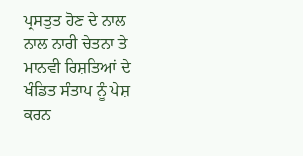ਪ੍ਰਸਤੁਤ ਹੋਣ ਦੇ ਨਾਲ ਨਾਲ ਨਾਰੀ ਚੇਤਨਾ ਤੇ ਮਾਨਵੀ ਰਿਸ਼ਤਿਆਂ ਦੇ ਖੰਡਿਤ ਸੰਤਾਪ ਨੂੰ ਪੇਸ਼ ਕਰਨ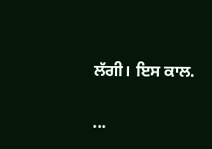ਲੱਗੀ। ਇਸ ਕਾਲ.


...